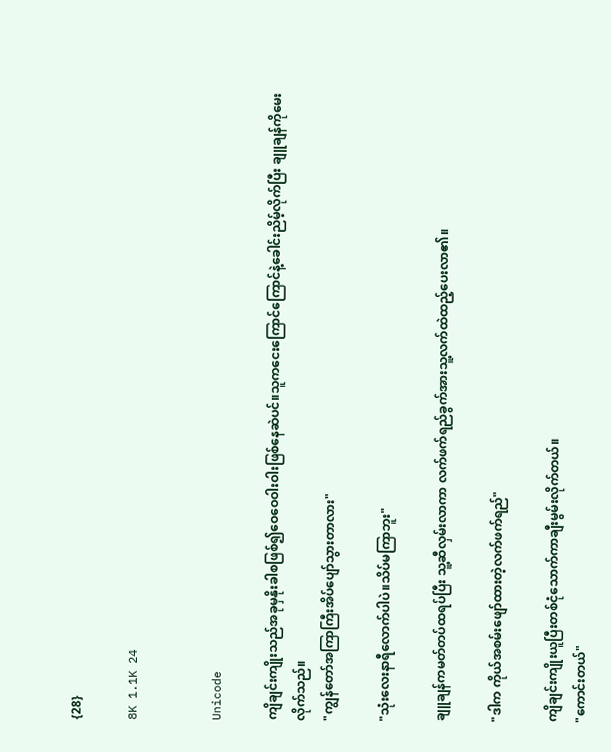{28}

8K 1.1K 24


Unicode

ကျိချင်းကျိုးသည်အခုမှနိုးခါစဖြစ်၍ဝေဝေဝါးဝါးဖြစ်နေဆဲပင်။‌သူကငေးကြောင်ကြောင်နဲ့ခေါင်းညိမ့်လိုက်ပြီး ချူချန်ကိုမေးလိုက်သည်။
"ကျွန်တော်အကြာကြီးအိပ်ပျော်သွားတာလား"

"သုံးလေးနာရီလောက်ပါပဲ။သိပ်မကြာဘူး"

ချူချန်ကမတ်တပ်ထရပ်ပြီး သူ့ဆီလှမ်းလာကာ လက်ဖက်ရည်ခွက်အားသူ့လက်ထဲထည့်ပေးလာ၏။

"ဒါက ကိုယ်အစမ်းဖျော်ထားတဲ့လက်ဖက်ရည်"

ကျိချင်းကျိုးယူပြီးတစ်ငုံသောက်ကာချီးမွမ်းလိုက်တယ်။
"ကောင်းတယ်"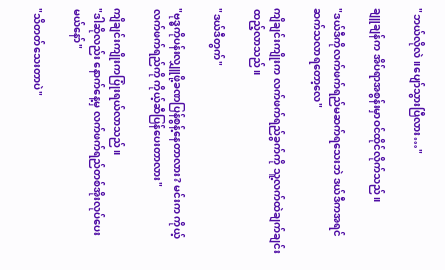"ဘယ်လိုလဲ။ပျော်သွားပြီလား…"

ချူချန်က အိပ်ရာအစွန်းမှာဝင်ထိုင်လိုက်သည်။

"ဒယ်ဒီကိုလက်ဖက်ရည်မဆက်ရသေးဘဲ ဒယ်ဒီကအရင်ဆက်သလာရတော့လေ"

ကျိချင်းကျိုးက လက်ဖက်ရည်ခွက်ကို သူ့လက်ထဲချက်ချင်းထည့်လာသည်။

"ဒယ်ဒီတွက်"

"ဗုဒ္ဓကိုပန်းလျှူဖို့ခဏပြန်စွန့်နေတာလား? မင်းက ကိုယ့်လက်ဖက်ရည်ကို ကိုယ့်ဆီပြန်ပေးတာလား"

ကျိချင်းကျိုးကပြုံးရယ်လာသည်။
"ဒါဆိုလည်း နောက်နေ့မှ လက်ဖက်ရည်တစ်အိုးလုပ်ပေးမယ်နော်"

"သိတတ်သေးတာပဲ"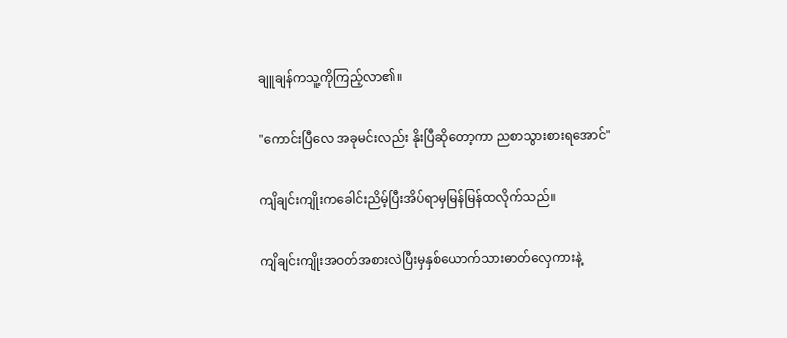ချူချန်ကသူ့ကိုကြည့်လာ၏။

"ကောင်းပြီလေ အခုမင်းလည်း နိုးပြီဆိုတော့ကာ ညစာသွားစားရအောင်"

ကျိချင်းကျိုးကခေါင်းညိမ့်ပြီးအိပ်ရာမှမြန်မြန်ထလိုက်သည်။

ကျိချင်းကျိုးအဝတ်အစားလဲပြီးမှနှစ်ယောက်သားဓာတ်လှေကားနဲ့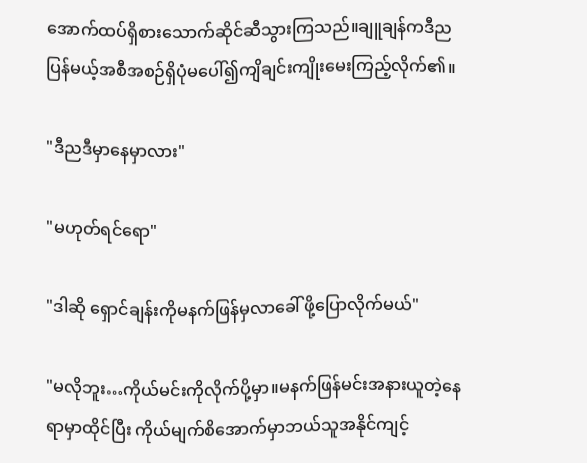အောက်ထပ်ရှိစားသောက်ဆိုင်ဆီသွားကြသည်။ချူချန်ကဒီညပြန်မယ့်အစီအစဉ်ရှိပုံမပေါ်၍ကျိချင်းကျိုးမေးကြည့်လိုက်၏။

"ဒီညဒီမှာနေမှာလား"

"မဟုတ်ရင်ရော"

"ဒါဆို ရှောင်ချန်းကိုမနက်ဖြန်မှလာခေါ် ဖို့ပြောလိုက်မယ်"

"မလိုဘူး…ကိုယ်မင်းကိုလိုက်ပို့မှာ။မနက်ဖြန်မင်းအနားယူတဲ့နေရာမှာထိုင်ပြီး ကိုယ်မျက်စိအောက်မှာဘယ်သူအနိုင်ကျင့်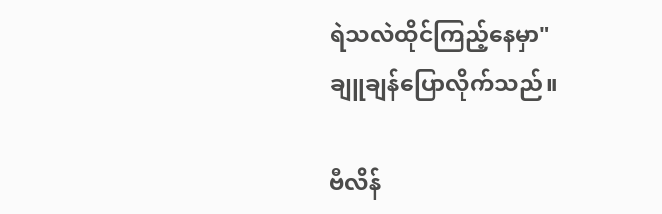ရဲသလဲထိုင်ကြည့်နေမှာ"
ချူချန်ပြောလိုက်သည်။

ဗီလိန်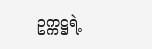ဥက္ကဋ္ဌရဲ့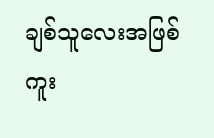ချစ်သူလေးအဖြစ်ကူး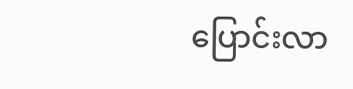ပြောင်းလာ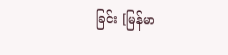ခြင်း [မြန်မာ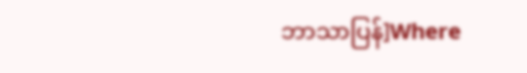ဘာသာပြန်]Where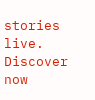stories live. Discover now